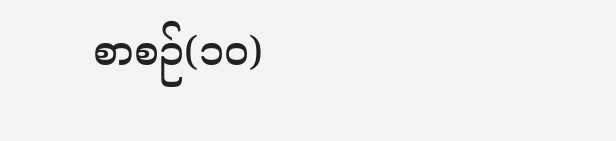စာစဉ်(၁၀)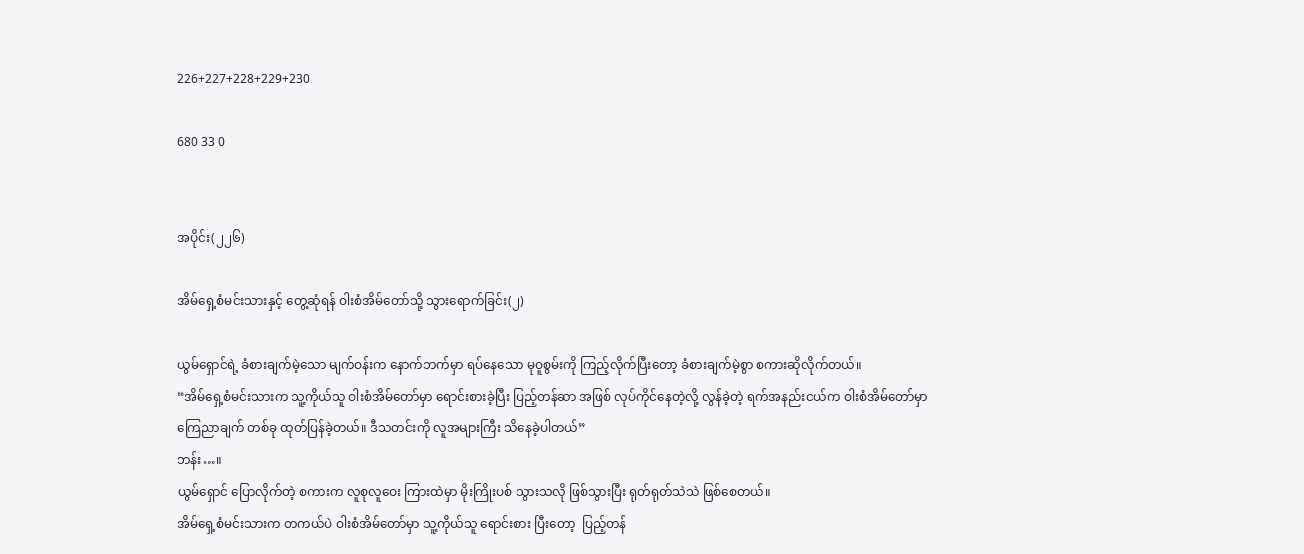226+227+228+229+230

680 33 0


အပိုင်း(၂၂၆)

အိမ်ရှေ့စံမင်းသားနှင့် တွေ့ဆုံရန် ဝါးစံအိမ်တော်သို့ သွားရောက်ခြင်း(၂)

ယွမ်ရှောင်ရဲ့ ခံစားချက်မဲ့သော မျက်ဝန်းက နောက်ဘက်မှာ ရပ်နေသော မုဝူစွမ်းကို ကြည့်လိုက်ပြီးတော့ ခံစားချက်မဲ့စွာ စကားဆိုလိုက်တယ်။
“အိမ်ရှေ့စံမင်းသားက သူ့ကိုယ်သူ ဝါးစံအိမ်တော်မှာ ရောင်းစားခဲ့ပြီး ပြည့်တန်ဆာ အဖြစ် လုပ်ကိုင်နေတဲ့လို့ လွန်ခဲ့တဲ့ ရက်အနည်းငယ်က ဝါးစံအိမ်တော်မှာ ကြေညာချက် တစ်ခု ထုတ်ပြန်ခဲ့တယ်။ ဒီသတင်းကို လူအများကြီး သိနေခဲ့ပါတယ်”
ဘန်း…။
ယွမ်ရှောင် ပြောလိုက်တဲ့ စကားက လူစုလူဝေး ကြားထဲမှာ မိုးကြိုးပစ် သွားသလို ဖြစ်သွားပြီး ရုတ်ရုတ်သဲသဲ ဖြစ်စေတယ်။
အိမ်ရှေ့စံမင်းသားက တကယ်ပဲ ဝါးစံအိမ်တော်မှာ သူ့ကိုယ်သူ ရောင်းစား ပြီးတော့  ပြည့်တန်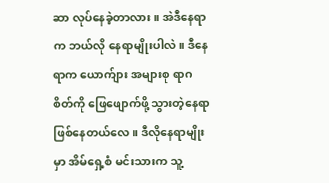ဆာ လုပ်နေခဲ့တာလား။ အဲဒီနေရာက ဘယ်လို နေရာမျိုးပါလဲ။ ဒီနေရာက ယောက်ျား အများစု ရာဂစိတ်ကို ဖြေဖျောက်ဖို့ သွားတဲ့နေရာ ဖြစ်နေတယ်လေ။ ဒီလိုနေရာမျိုးမှာ အိမ်ရှေ့စံ မင်းသားက သူ့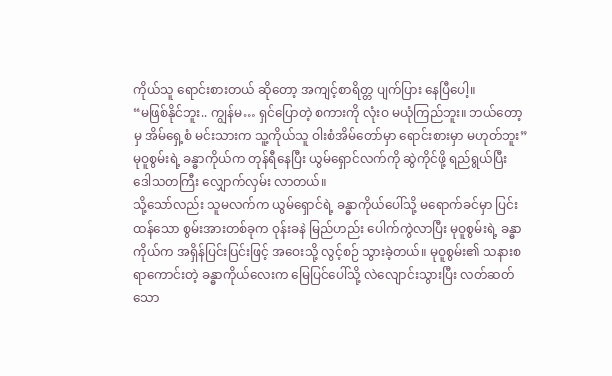ကိုယ်သူ ရောင်းစားတယ် ဆိုတော့ အကျင့်စာရိတ္တ ပျက်ပြား နေပြီပေါ့။
“မဖြစ်နိုင်ဘူး.. ကျွန်မ… ရှင်ပြောတဲ့ စကားကို လုံးဝ မယုံကြည်ဘူး။ ဘယ်တော့မှ အိမ်ရှေ့စံ မင်းသားက သူ့ကိုယ်သူ ဝါးစံအိမ်တော်မှာ ရောင်းစားမှာ မဟုတ်ဘူး”
မုဝူစွမ်းရဲ့ ခန္ဓာကိုယ်က တုန်ရီနေပြီး ယွမ်ရှောင်လက်ကို ဆွဲကိုင်ဖို့ ရည်ရွယ်ပြီး ဒေါသတကြီး လျှောက်လှမ်း လာတယ်။
သို့သော်လည်း သူမလက်က ယွမ်ရှောင်ရဲ့ ခန္ဓာကိုယ်ပေါ်သို့ မရောက်ခင်မှာ ပြင်းထန်သော စွမ်းအားတစ်ခုက ဝုန်းခနဲ မြည်ဟည်း ပေါက်ကွဲလာပြီး မုဝူစွမ်းရဲ့ ခန္ဓာကိုယ်က အရှိန်ပြင်းပြင်းဖြင့် အဝေးသို့ လွင့်စဉ် သွားခဲ့တယ်။ မုဝူစွမ်း၏ သနားစရာကောင်းတဲ့ ခန္ဓာကိုယ်လေးက မြေပြင်ပေါ်သို့ လဲလျောင်းသွားပြီး လတ်ဆတ်သော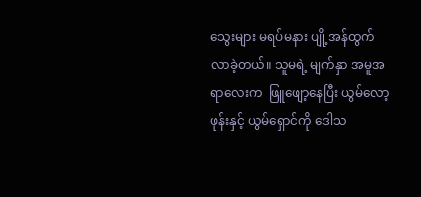သွေးများ မရပ်မနား ပျို့အန်ထွက် လာခဲ့တယ်။ သူမရဲ့ မျက်နှာ အမူအရာလေးက  ဖြူဖျော့နေပြီး ယွမ်လော့ဖုန်းနှင့် ယွမ်ရှောင်ကို ဒေါသ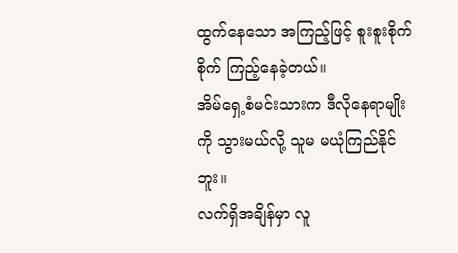ထွက်နေသော အကြည့်ဖြင့် စူးစူးစိုက်စိုက် ကြည့်နေခဲ့တယ်။
အိမ်ရှေ့စံမင်းသားက ဒီလိုနေရာမျိုးကို သွားမယ်လို့ သူမ မယုံကြည်နိုင်ဘူး။
လက်ရှိအချိန်မှာ လူ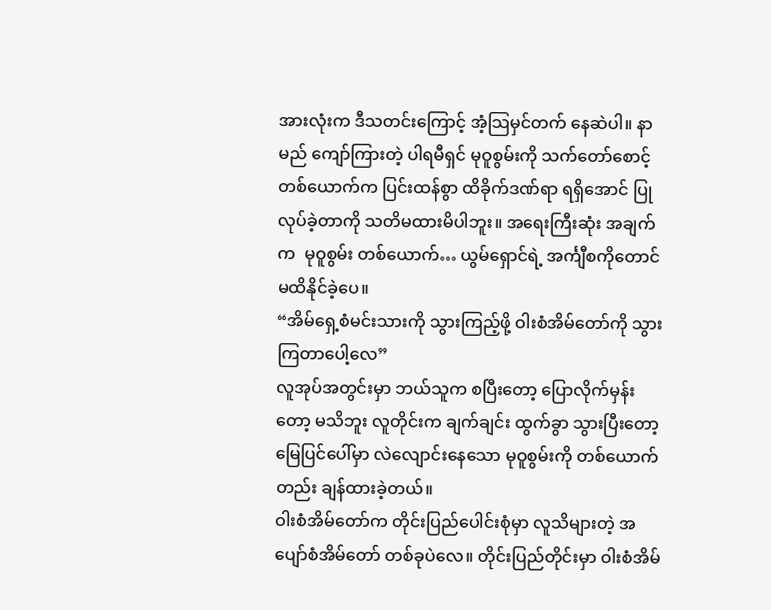အားလုံးက ဒီသတင်းကြောင့် အံ့သြမှင်တက် နေဆဲပါ။ နာမည် ကျော်ကြားတဲ့ ပါရမီရှင် မုဝူစွမ်းကို သက်တော်စောင့် တစ်ယောက်က ပြင်းထန်စွာ ထိခိုက်ဒဏ်ရာ ရရှိအောင် ပြုလုပ်ခဲ့တာကို သတိမထားမိပါဘူး။ အရေးကြီးဆုံး အချက်က  မုဝူစွမ်း တစ်ယောက်… ယွမ်ရှောင်ရဲ့ အင်္ကျီစကိုတောင် မထိနိုင်ခဲ့ပေ။
“အိမ်ရှေ့စံမင်းသားကို သွားကြည့်ဖို့ ဝါးစံအိမ်တော်ကို သွားကြတာပေါ့လေ”
လူအုပ်အတွင်းမှာ ဘယ်သူက စပြီးတော့ ပြောလိုက်မှန်းတော့ မသိဘူး လူတိုင်းက ချက်ချင်း ထွက်ခွာ သွားပြီးတော့ မြေပြင်ပေါ်မှာ လဲလျောင်းနေသော မုဝူစွမ်းကို တစ်ယောက်တည်း ချန်ထားခဲ့တယ်။
ဝါးစံအိမ်တော်က တိုင်းပြည်ပေါင်းစုံမှာ လူသိများတဲ့ အပျော်စံအိမ်တော် တစ်ခုပဲလေ။ တိုင်းပြည်တိုင်းမှာ ဝါးစံအိမ်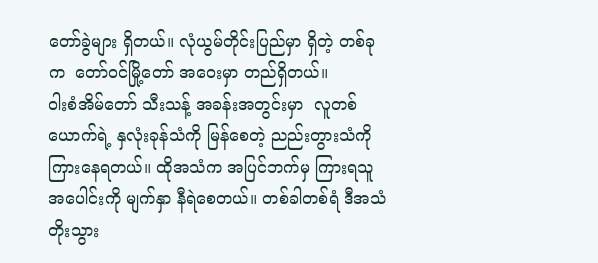တော်ခွဲများ ရှိတယ်။ လုံယွမ်တိုင်းပြည်မှာ ရှိတဲ့ တစ်ခုက  တော်ဝင်မြို့တော် အဝေးမှာ တည်ရှိတယ်။
ဝါးစံအိမ်တော် သီးသန့် အခန်းအတွင်းမှာ  လူတစ်ယောက်ရဲ့ နှလုံးခုန်သံကို မြန်စေတဲ့ ညည်းတွားသံကို ကြားနေရတယ်။ ထိုအသံက အပြင်ဘက်မှ ကြားရသူ အပေါင်းကို မျက်နှာ နီရဲစေတယ်။ တစ်ခါတစ်ရံ ဒီအသံ တိုးသွား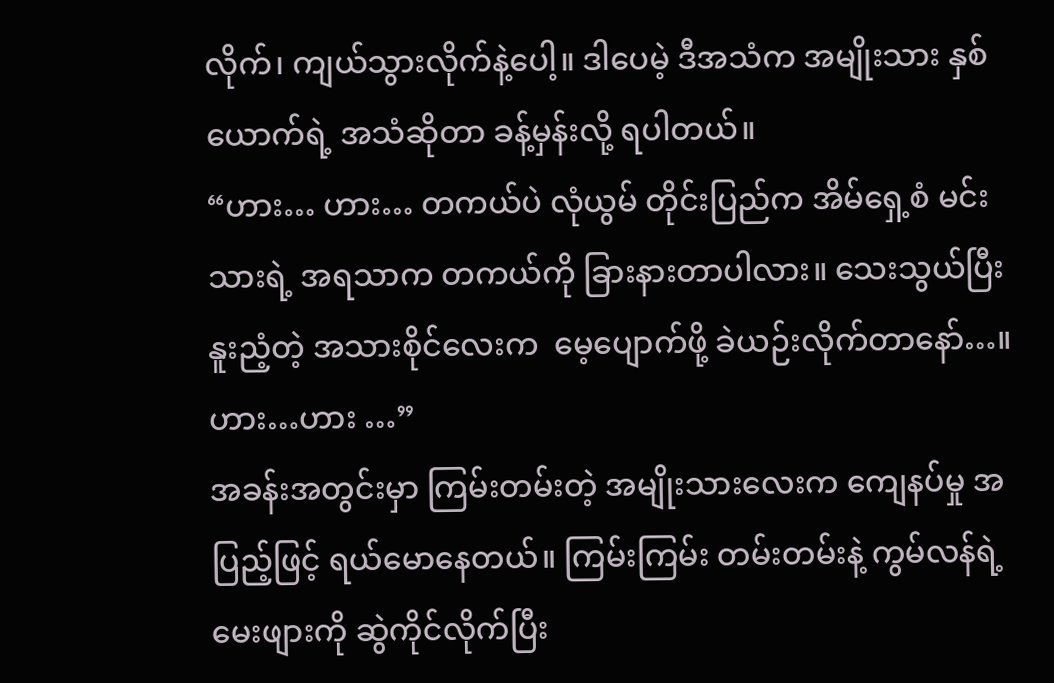လိုက်၊ ကျယ်သွားလိုက်နဲ့ပေါ့။ ဒါပေမဲ့ ဒီအသံက အမျိုးသား နှစ်ယောက်ရဲ့ အသံဆိုတာ ခန့်မှန်းလို့ ရပါတယ်။
“ဟား… ဟား… တကယ်ပဲ လုံယွမ် တိုင်းပြည်က အိမ်ရှေ့စံ မင်းသားရဲ့ အရသာက တကယ်ကို ခြားနားတာပါလား။ သေးသွယ်ပြီး နူးညံ့တဲ့ အသားစိုင်လေးက  မေ့ပျောက်ဖို့ ခဲယဉ်းလိုက်တာနော်…။ ဟား…ဟား …”
အခန်းအတွင်းမှာ ကြမ်းတမ်းတဲ့ အမျိုးသားလေးက ကျေနပ်မှု အပြည့်ဖြင့် ရယ်မောနေတယ်။ ကြမ်းကြမ်း တမ်းတမ်းနဲ့ ကွမ်လန်ရဲ့ မေးဖျားကို ဆွဲကိုင်လိုက်ပြီး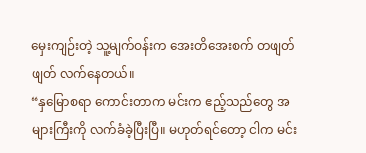မှေးကျဉ်းတဲ့ သူ့မျက်ဝန်းက အေးတိအေးစက် တဖျတ်ဖျတ် လက်နေတယ်။
“နှမြောစရာ ကောင်းတာက မင်းက ဧည့်သည်တွေ အများကြီးကို လက်ခံခဲ့ပြီးပြီ။ မဟုတ်ရင်တော့ ငါက မင်း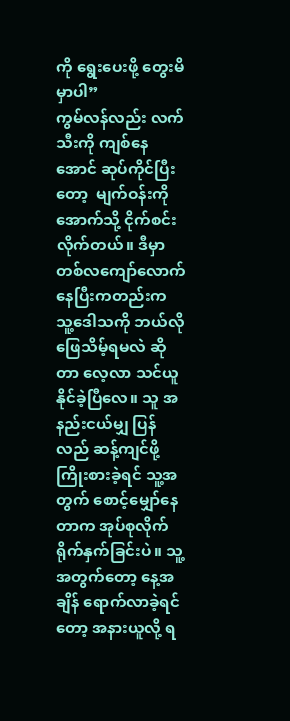ကို ရွေးပေးဖို့ တွေးမိမှာပါ”
ကွမ်လန်လည်း လက်သီးကို ကျစ်နေအောင် ဆုပ်ကိုင်ပြီးတော့  မျက်ဝန်းကို အောက်သို့ ငိုက်စင်းလိုက်တယ်။ ဒီမှာ တစ်လကျော်လောက် နေပြီးကတည်းက သူ့ဒေါသကို ဘယ်လို ဖြေသိမ့်ရမလဲ ဆိုတာ လေ့လာ သင်ယူနိုင်ခဲ့ပြီလေ။ သူ အနည်းငယ်မျှ ပြန်လည် ဆန့်ကျင်ဖို့ ကြိုးစားခဲ့ရင် သူ့အတွက် စောင့်မျှော်နေတာက အုပ်စုလိုက် ရိုက်နှက်ခြင်းပဲ။ သူ့အတွက်တော့ နေ့အချိန် ရောက်လာခဲ့ရင်တော့ အနားယူလို့ ရ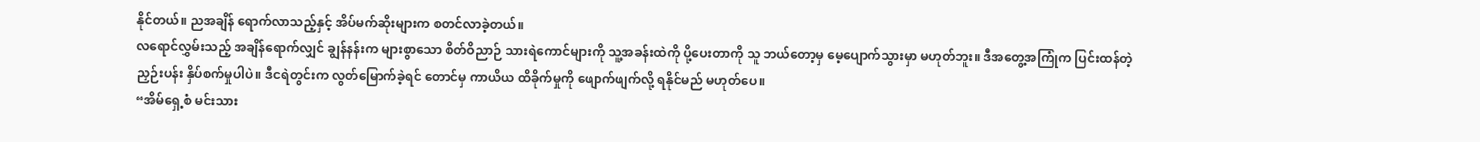နိုင်တယ်။ ညအချိန် ရောက်လာသည့်နှင့် အိပ်မက်ဆိုးများက စတင်လာခဲ့တယ်။
လရောင်လွှမ်းသည့် အချိန်ရောက်လျှင် ချွန်နန်းက များစွာသော စိတ်ဝိညာဉ် သားရဲကောင်များကို သူ့အခန်းထဲကို ပို့ပေးတာကို သူ ဘယ်တော့မှ မေ့ပျောက်သွားမှာ မဟုတ်ဘူး။ ဒီအတွေ့အကြုံက ပြင်းထန်တဲ့ ညှဉ်းပန်း နှိပ်စက်မှုပါပဲ။ ဒီငရဲတွင်းက လွတ်မြောက်ခဲ့ရင် တောင်မှ ကာယိယ ထိခိုက်မှုကို ဖျောက်ဖျက်လို့ ရနိုင်မည် မဟုတ်ပေ။
“အိမ်ရှေ့စံ မင်းသား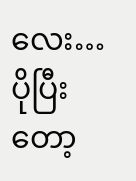လေး… ပိုပြီးတော့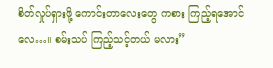စိတ်လှုပ်ရှားဖို့ ကောင်းတာလေးတွေ ကစား ကြည့်ရအောင်လေ…။ စမ်းသပ် ကြည့်သင့်တယ် မလား”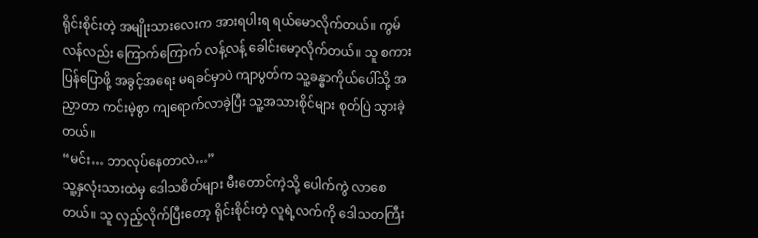ရိုင်းစိုင်းတဲ့ အမျိုးသားလေးက အားရပါးရ ရယ်မောလိုက်တယ်။ ကွမ်လန်လည်း ကြောက်ကြောက် လန့်လန့် ခေါင်းမော့လိုက်တယ်။ သူ စကားပြန်ပြောဖို့ အခွင့်အရေး မရခင်မှာပဲ ကျာပွတ်က သူ့ခန္ဓာကိုယ်ပေါ်သို့ အညှာတာ ကင်းမဲ့စွာ ကျရောက်လာခဲ့ပြီး သူ့အသားစိုင်များ စုတ်ပြဲ သွားခဲ့တယ်။
“မင်း… ဘာလုပ်နေတာလဲ…”
သူ့နှလုံးသားထဲမှ ဒေါသစိတ်များ မီးတောင်ကဲ့သို့ ပေါက်ကွဲ လာစေတယ်။ သူ လှည့်လိုက်ပြီးတော့ ရိုင်းစိုင်းတဲ့ လူရဲ့လက်ကို ဒေါသတကြီး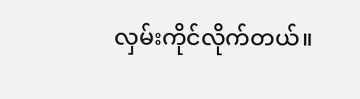လှမ်းကိုင်လိုက်တယ်။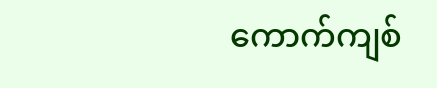ကောက်ကျစ်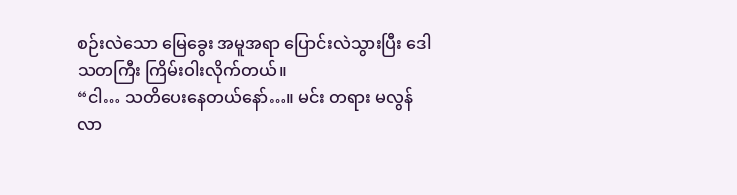စဉ်းလဲသော မြေခွေး အမူအရာ ပြောင်းလဲသွားပြီး ဒေါသတကြီး ကြိမ်းဝါးလိုက်တယ်။
“ငါ… သတိပေးနေတယ်နော်…။ မင်း တရား မလွန်လာ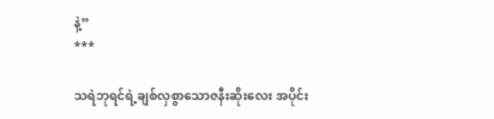နဲ့”
***

သရဲဘုရင်ရဲ့ချစ်လှစွာသောဇနီးဆိုးလေး အပိုင်း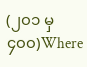(၂၀၁ မှ ၄၀၀)Where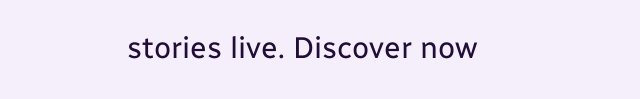stories live. Discover now